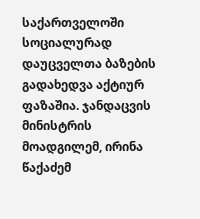საქართველოში სოციალურად დაუცველთა ბაზების გადახედვა აქტიურ ფაზაშია. ჯანდაცვის მინისტრის მოადგილემ, ირინა წაქაძემ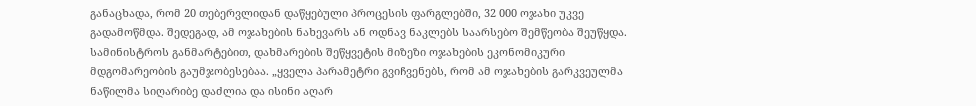განაცხადა, რომ 20 თებერვლიდან დაწყებული პროცესის ფარგლებში, 32 000 ოჯახი უკვე გადამოწმდა. შედეგად, ამ ოჯახების ნახევარს ან ოდნავ ნაკლებს საარსებო შემწეობა შეუწყდა.
სამინისტროს განმარტებით, დახმარების შეწყვეტის მიზეზი ოჯახების ეკონომიკური მდგომარეობის გაუმჯობესებაა. „ყველა პარამეტრი გვიჩვენებს, რომ ამ ოჯახების გარკვეულმა ნაწილმა სიღარიბე დაძლია და ისინი აღარ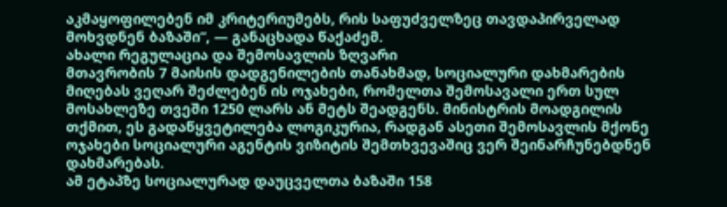აკმაყოფილებენ იმ კრიტერიუმებს, რის საფუძველზეც თავდაპირველად მოხვდნენ ბაზაში“, — განაცხადა წაქაძემ.
ახალი რეგულაცია და შემოსავლის ზღვარი
მთავრობის 7 მაისის დადგენილების თანახმად, სოციალური დახმარების მიღებას ვეღარ შეძლებენ ის ოჯახები, რომელთა შემოსავალი ერთ სულ მოსახლეზე თვეში 1250 ლარს ან მეტს შეადგენს. მინისტრის მოადგილის თქმით, ეს გადაწყვეტილება ლოგიკურია, რადგან ასეთი შემოსავლის მქონე ოჯახები სოციალური აგენტის ვიზიტის შემთხვევაშიც ვერ შეინარჩუნებდნენ დახმარებას.
ამ ეტაპზე სოციალურად დაუცველთა ბაზაში 158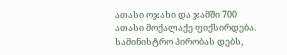ათასი ოჯახი და ჯამში 700 ათასი მოქალაქე ფიქსირდება. სამინისტრო პირობას დებს,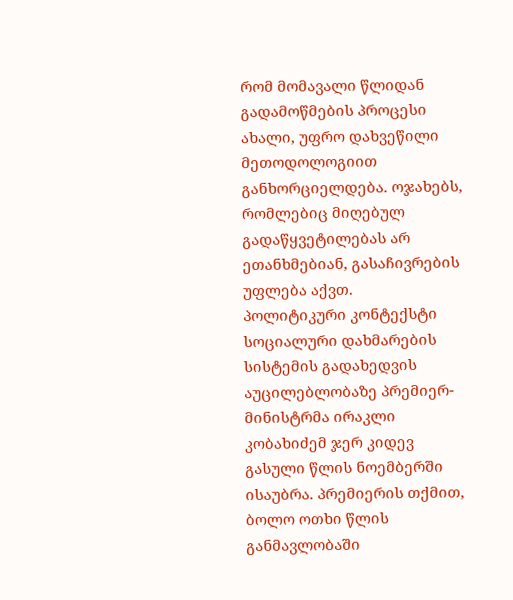რომ მომავალი წლიდან გადამოწმების პროცესი ახალი, უფრო დახვეწილი მეთოდოლოგიით განხორციელდება. ოჯახებს, რომლებიც მიღებულ გადაწყვეტილებას არ ეთანხმებიან, გასაჩივრების უფლება აქვთ.
პოლიტიკური კონტექსტი
სოციალური დახმარების სისტემის გადახედვის აუცილებლობაზე პრემიერ-მინისტრმა ირაკლი კობახიძემ ჯერ კიდევ გასული წლის ნოემბერში ისაუბრა. პრემიერის თქმით, ბოლო ოთხი წლის განმავლობაში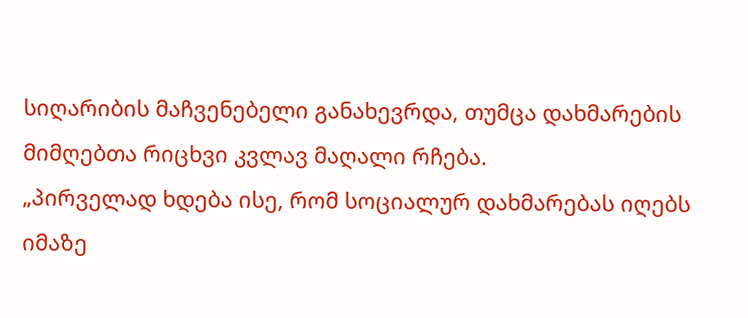სიღარიბის მაჩვენებელი განახევრდა, თუმცა დახმარების მიმღებთა რიცხვი კვლავ მაღალი რჩება.
„პირველად ხდება ისე, რომ სოციალურ დახმარებას იღებს იმაზე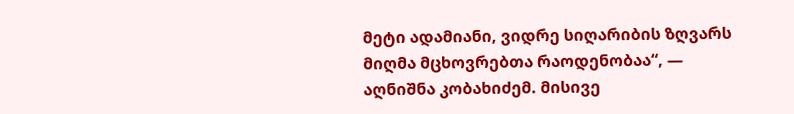მეტი ადამიანი, ვიდრე სიღარიბის ზღვარს მიღმა მცხოვრებთა რაოდენობაა“, — აღნიშნა კობახიძემ. მისივე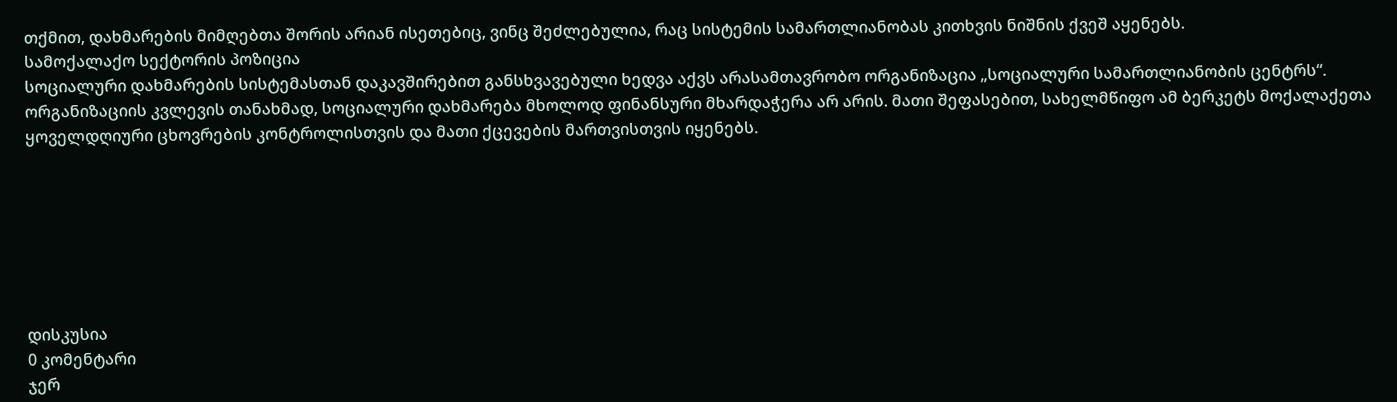თქმით, დახმარების მიმღებთა შორის არიან ისეთებიც, ვინც შეძლებულია, რაც სისტემის სამართლიანობას კითხვის ნიშნის ქვეშ აყენებს.
სამოქალაქო სექტორის პოზიცია
სოციალური დახმარების სისტემასთან დაკავშირებით განსხვავებული ხედვა აქვს არასამთავრობო ორგანიზაცია „სოციალური სამართლიანობის ცენტრს“. ორგანიზაციის კვლევის თანახმად, სოციალური დახმარება მხოლოდ ფინანსური მხარდაჭერა არ არის. მათი შეფასებით, სახელმწიფო ამ ბერკეტს მოქალაქეთა ყოველდღიური ცხოვრების კონტროლისთვის და მათი ქცევების მართვისთვის იყენებს.







დისკუსია
0 კომენტარი
ჯერ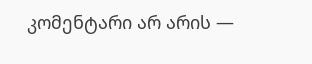კომენტარი არ არის —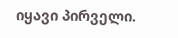იყავი პირველი.